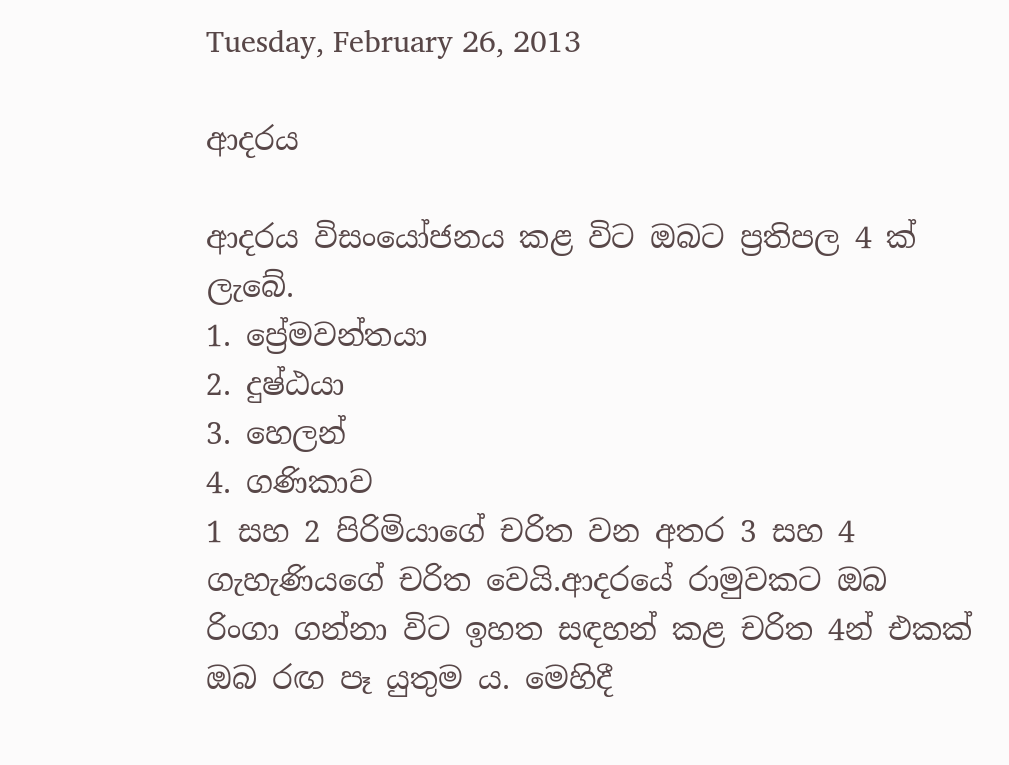Tuesday, February 26, 2013

ආදරය

ආදරය විසංයෝජනය කළ විට ඔබට ප්‍රතිපල 4 ක් ලැබේ.
1. ප්‍රේමවන්තයා
2. දුෂ්ඨයා
3. හෙලන්
4. ගණිකාව
1 සහ 2 පිරිමියාගේ චරිත වන අතර 3 සහ 4 ගැහැණියගේ චරිත වෙයි.ආදරයේ රාමුවකට ඔබ රිංගා ගන්නා විට ඉහත සඳහන් කළ චරිත 4න් එකක් ඔබ රඟ පෑ යුතුම ය. මෙහිදී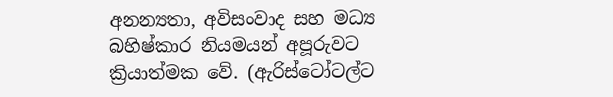අනන්‍යතා, අවිසංවාද සහ මධ්‍ය බහිෂ්කාර නියමයන් අපූරුවට ක්‍රියාත්මක වේ. (ඇරිස්ටෝටල්ට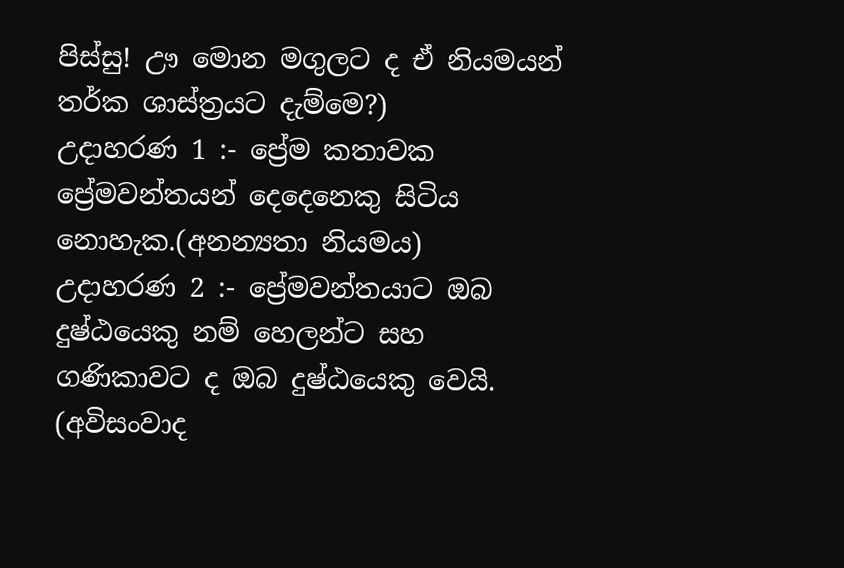පිස්සු! ඌ මොන මගුලට ද ඒ නියමයන් තර්ක ශාස්ත්‍රයට දැම්මෙ?)
උදාහරණ 1 :- ප්‍රේම කතාවක ප්‍රේමවන්තයන් දෙදෙනෙකු සිටිය නොහැක.(අනන්‍යතා නියමය)
උදාහරණ 2 :- ප්‍රේමවන්තයාට ඔබ දුෂ්ඨයෙකු නම් හෙලන්ට සහ ගණිකාවට ද ඔබ දුෂ්ඨයෙකු වෙයි. (අවිසංවාද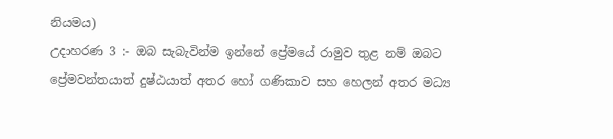නියමය)
උදාහරණ 3 :- ඔබ සැබැවින්ම ඉන්නේ ප්‍රේමයේ රාමුව තුළ නම් ඔබට ප්‍රේමවන්තයාත් දුෂ්ඨයාත් අතර හෝ ගණිකාව සහ හෙලන් අතර මධ්‍ය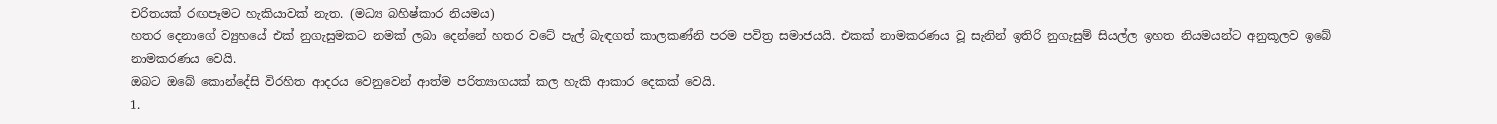චරිතයක් රඟපෑමට හැකියාවක් නැත. (මධ්‍ය බහිෂ්කාර නියමය)
හතර දෙනාගේ ව්‍යුහයේ එක් නුගැසුමකට නමක් ලබා දෙන්නේ හතර වටේ පැල් බැඳගත් කාලකණ්නි පරම පවිත්‍ර සමාජයයි. එකක් නාමකරණය වූ සැනින් ඉතිරි නුගැසුම් සියල්ල ඉහත නියමයන්ට අනුකූලව ඉබේ නාමකරණය වෙයි.
ඔබට ඔබේ කොන්දේසි විරහිත ආදරය වෙනුවෙන් ආත්ම පරිත්‍යාගයක් කල හැකි ආකාර දෙකක් වෙයි.
1.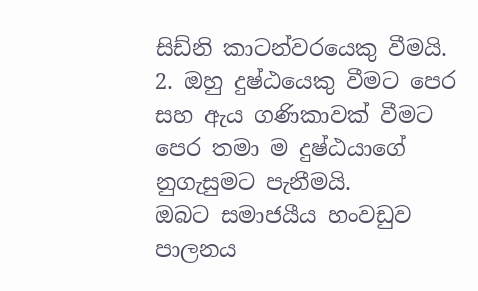සිඩ්නි කාටන්වරයෙකු වීමයි.
2. ඔහු දුෂ්ඨයෙකු වීමට පෙර සහ ඇය ගණිකාවක් වීමට පෙර තමා ම දුෂ්ඨයාගේ නුගැසුමට පැනීමයි.
ඔබට සමාජයීය හංවඩුව පාලනය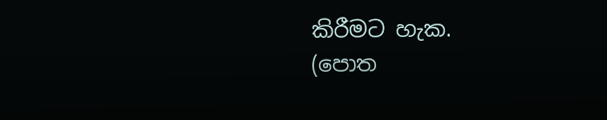කිරීමට හැක.
(පොත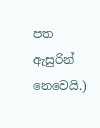පත ඇසුරින් නෙවෙයි.)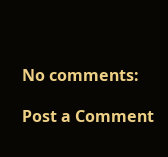No comments:

Post a Comment